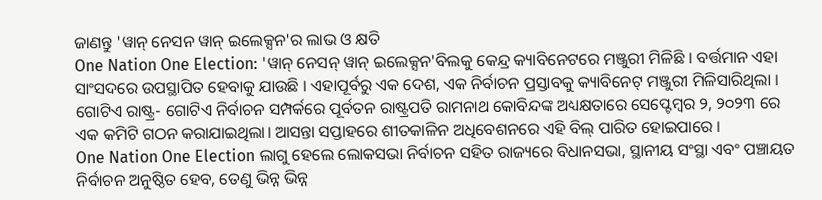ଜାଣନ୍ତୁ 'ୱାନ୍ ନେସନ ୱାନ୍ ଇଲେକ୍ସନ'ର ଲାଭ ଓ କ୍ଷତି
One Nation One Election: 'ୱାନ୍ ନେସନ୍ ୱାନ୍ ଇଲେକ୍ସନ'ବିଲକୁ କେନ୍ଦ୍ର କ୍ୟାବିନେଟରେ ମଞ୍ଜୁରୀ ମିଳିଛି । ବର୍ତ୍ତମାନ ଏହା ସାଂସଦରେ ଉପସ୍ଥାପିତ ହେବାକୁ ଯାଉଛି । ଏହାପୂର୍ବରୁ ଏକ ଦେଶ, ଏକ ନିର୍ବାଚନ ପ୍ରସ୍ତାବକୁ କ୍ୟାବିନେଟ୍ ମଞ୍ଜୁରୀ ମିଳିସାରିଥିଲା । ଗୋଟିଏ ରାଷ୍ଟ୍ର- ଗୋଟିଏ ନିର୍ବାଚନ ସମ୍ପର୍କରେ ପୂର୍ବତନ ରାଷ୍ଟ୍ରପତି ରାମନାଥ କୋବିନ୍ଦଙ୍କ ଅଧ୍ୟକ୍ଷତାରେ ସେପ୍ଟେମ୍ବର ୨, ୨୦୨୩ ରେ ଏକ କମିଟି ଗଠନ କରାଯାଇଥିଲା। ଆସନ୍ତା ସପ୍ତାହରେ ଶୀତକାଳିନ ଅଧିବେଶନରେ ଏହି ବିଲ୍ ପାରିତ ହୋଇପାରେ ।
One Nation One Election ଲାଗୁ ହେଲେ ଲୋକସଭା ନିର୍ବାଚନ ସହିତ ରାଜ୍ୟରେ ବିଧାନସଭା, ସ୍ଥାନୀୟ ସଂସ୍ଥା ଏବଂ ପଞ୍ଚାୟତ ନିର୍ବାଚନ ଅନୁଷ୍ଠିତ ହେବ, ତେଣୁ ଭିନ୍ନ ଭିନ୍ନ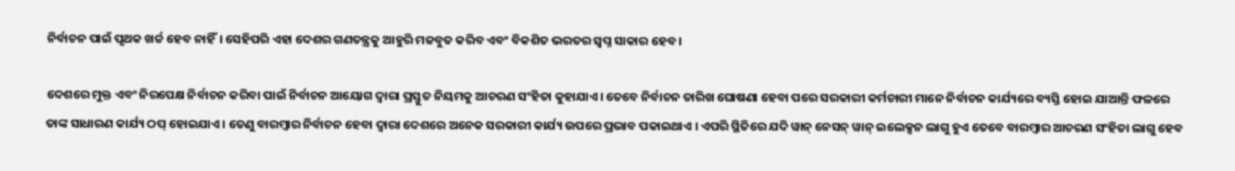ନିର୍ବାଚନ ପାଇଁ ପୃଥକ ଖର୍ଚ୍ଚ ହେବ ନାହିଁ। ସେହିପରି ଏହା ଦେଶର ଗଣତନ୍ତ୍ରକୁ ଆହୁରି ମଜବୁତ କରିବ ଏବଂ ବିକଶିତ ଭରତର ସ୍ୱପ୍ନ ସାକାର ହେବ ।

ଦେଶରେ ମୁକ୍ତ ଏବଂ ନିରପେକ୍ଷ ନିର୍ବାଚନ କରିବା ପାଇଁ ନିର୍ବାଚନ ଆୟୋଗ ଦ୍ୱାରା ପ୍ରସ୍ତୁତ ନିୟମକୁ ଆଚରଣ ସଂହିତା କୁହାଯାଏ। ତେବେ ନିର୍ବାଚନ ତାରିଖ ଘୋଷଣା ହେବା ପରେ ସରକାରୀ କର୍ମଚାରୀ ମାନେ ନିର୍ବାଚନ କାର୍ଯ୍ୟରେ ବ୍ୟସ୍ତି ହୋଇ ଯାଆନ୍ତି ଫଳରେ ତାଙ୍କ ସାଧାରଣ କାର୍ଯ୍ୟ ଠପ୍ ହୋଇଯାଏ । ତେଣୁ ବାରମ୍ବାର ନିର୍ବାଚନ ହେବା ଦ୍ୱାରା ଦେଶରେ ଅନେକ ସରକାରୀ କାର୍ଯ୍ୟ ଉପରେ ପ୍ରଭାବ ପକାଇଥାଏ । ଏପରି ସ୍ଥିତିରେ ଯଦି ୱାନ୍ ନେସନ୍ ୱାନ୍ ଇଲେକ୍ସନ ଲାଗୁ ହୁଏ ତେବେ ବାରମ୍ବାର ଆଚରଣ ସଂହିତା ଲାଗୁ ହେବ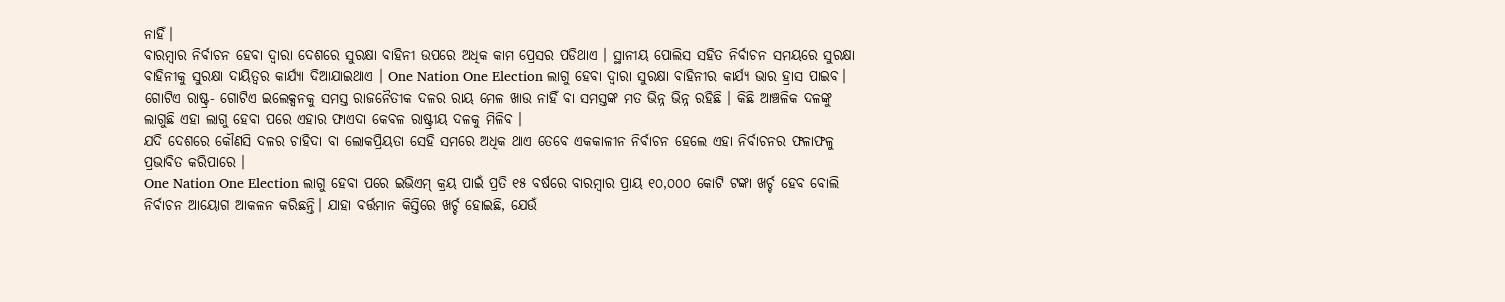ନାହିଁ।
ବାରମ୍ବାର ନିର୍ବାଚନ ହେବା ଦ୍ୱାରା ଦେଶରେ ସୁରକ୍ଷା ବାହିନୀ ଉପରେ ଅଧିକ କାମ ପ୍ରେସର ପଡିଥାଏ । ସ୍ଥାନୀୟ ପୋଲିସ ସହିତ ନିର୍ବାଚନ ସମୟରେ ସୁରକ୍ଷା ବାହିନୀକୁ ସୁରକ୍ଷା ଦାୟିତ୍ୱର କାର୍ଯ୍ୟା ଦିଆଯାଇଥାଏ । One Nation One Election ଲାଗୁ ହେବା ଦ୍ୱାରା ସୁରକ୍ଷା ବାହିନୀର କାର୍ଯ୍ୟ ଭାର ହ୍ରାସ ପାଇବ।
ଗୋଟିଏ ରାଷ୍ଟ୍ର- ଗୋଟିଏ ଇଲେକ୍ସନକୁ ସମସ୍ତ ରାଜନୈତୀକ ଦଳର ରାୟ ମେଳ ଖାଉ ନାହିଁ ବା ସମସ୍ତଙ୍କ ମତ ଭିନ୍ନ ଭିନ୍ନ ରହିଛି । କିଛି ଆଞ୍ଚଳିକ ଦଳଙ୍କୁ ଲାଗୁଛି ଏହା ଲାଗୁ ହେବା ପରେ ଏହାର ଫାଏଦା କେବଳ ରାଷ୍ଟ୍ରୀୟ ଦଳକୁ ମିଳିବ ।
ଯଦି ଦେଶରେ କୌଣସି ଦଳର ଚାହିଦା ବା ଲୋକପ୍ରିୟତା ସେହି ସମରେ ଅଧିକ ଥାଏ ତେବେ ଏକକାଳୀନ ନିର୍ବାଚନ ହେଲେ ଏହା ନିର୍ବାଚନର ଫଳାଫଳୁ ପ୍ରଭାବିତ କରିପାରେ ।
One Nation One Election ଲାଗୁ ହେବା ପରେ ଇଭିଏମ୍ କ୍ରୟ ପାଇଁ ପ୍ରତି ୧୫ ବର୍ଷରେ ବାରମ୍ବାର ପ୍ରାୟ ୧୦,୦୦୦ କୋଟି ଟଙ୍କା ଖର୍ଚ୍ଚ ହେବ ବୋଲି ନିର୍ବାଚନ ଆୟୋଗ ଆକଳନ କରିଛନ୍ତି। ଯାହା ବର୍ତ୍ତମାନ କିସ୍ତିରେ ଖର୍ଚ୍ଚ ହୋଇଛି, ଯେଉଁ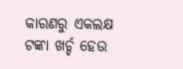କାରଣରୁ ଏକଲକ୍ଷ ଟଙ୍କା ଖର୍ଚ୍ଚ ହେଉ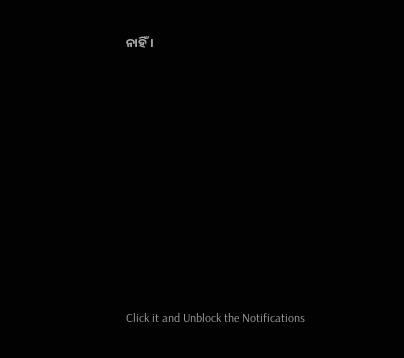ନାହିଁ ।












Click it and Unblock the Notifications